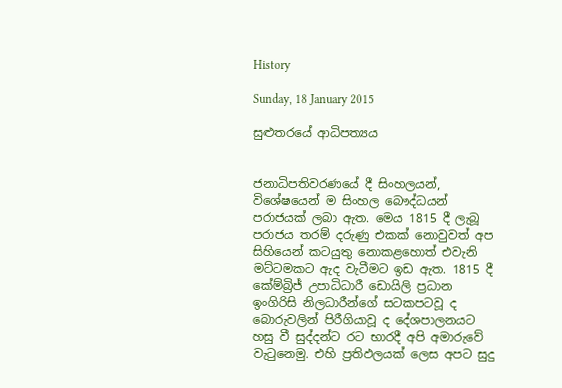History

Sunday, 18 January 2015

සුළුතරයේ ආධිපත්‍යය


ජනාධිපතිවරණයේ දී සිංහලයන්, විශේෂයෙන් ම සිංහල බෞද්ධයන් පරාජයක් ලබා ඇත. මෙය 1815 දී ලැබූ පරාජය තරම් දරුණු එකක් නොවුවත් අප සිහියෙන් කටයුතු නොකළහොත් එවැනි මට්ටමකට ඇද වැටීමට ඉඩ ඇත. 1815 දී කේම්බ්‍රිජ් උපාධිධාරී ඩොයිලි ප්‍රධාන ඉංගිරිසි නිලධාරීන්ගේ සටකපටවූ ද බොරුවලින් පිරීගියාවූ ද දේශපාලනයට හසු වී සුද්දන්ට රට භාරදී අපි අමාරුවේ වැටුනෙමු. එහි ප්‍රතිඵලයක් ලෙස අපට සුදු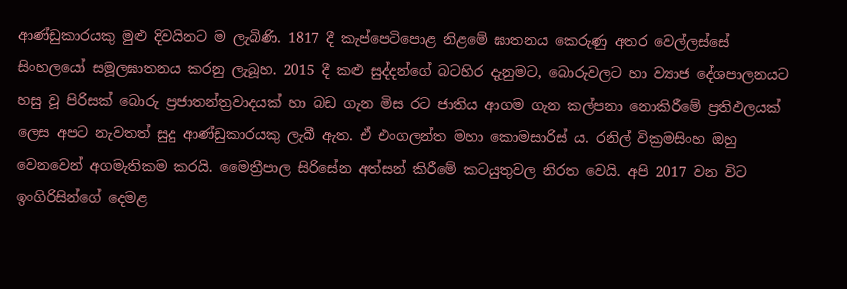ආණ්ඩුකාරයකු මුළු දිවයිනට ම ලැබිණි. 1817 දී කැප්පෙටිපොළ නිළමේ ඝාතනය කෙරුණු අතර වෙල්ලස්සේ සිංහලයෝ සමූලඝාතනය කරනු ලැබූහ. 2015 දී කළු සුද්දන්ගේ බටහිර දැනුමට, බොරුවලට හා ව්‍යාජ දේශපාලනයට හසු වූ පිරිසක් බොරු ප්‍රජාතන්ත්‍රවාදයක් හා බඩ ගැන මිස රට ජාතිය ආගම ගැන කල්පනා නොකිරීමේ ප්‍රතිඵලයක් ලෙස අපට නැවතත් සුදු ආණ්ඩුකාරයකු ලැබී ඇත. ඒ එංගලන්ත මහා කොමසාරිස් ය. රනිල් වික්‍රමසිංහ ඔහු වෙනවෙන් අගමැතිකම කරයි. මෛත්‍රීපාල සිරිසේන අත්සන් කිරීමේ කටයුතුවල නිරත වෙයි. අපි 2017 වන විට ඉංගිරිසින්ගේ දෙමළ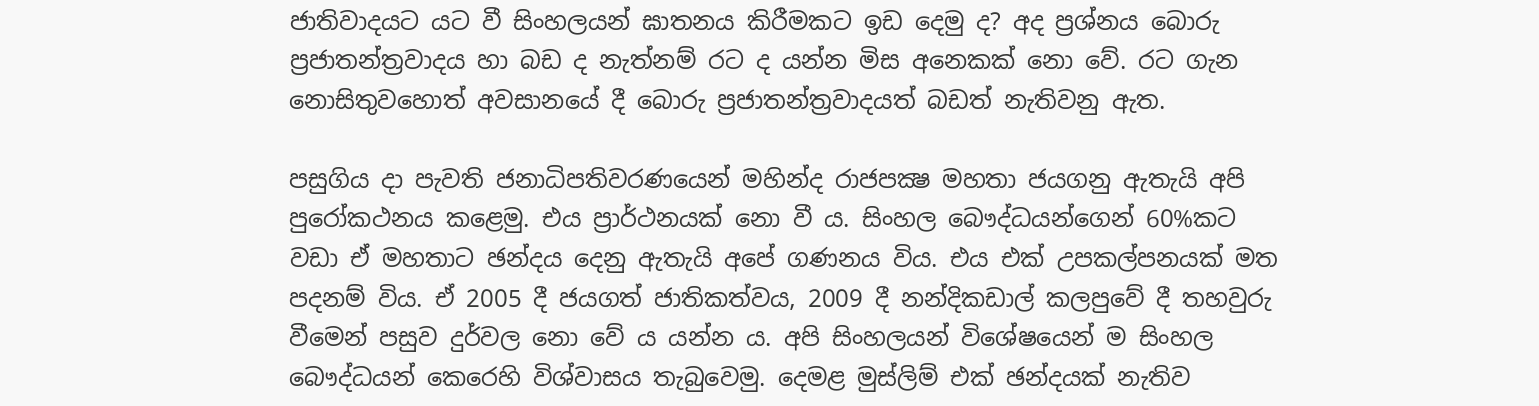ජාතිවාදයට යට වී සිංහලයන් ඝාතනය කිරීමකට ඉඩ දෙමු ද? අද ප්‍රශ්නය බොරු ප්‍රජාතන්ත්‍රවාදය හා බඩ ද නැත්නම් රට ද යන්න මිස අනෙකක් නො වේ. රට ගැන නොසිතුවහොත් අවසානයේ දී බොරු ප්‍රජාතන්ත්‍රවාදයත් බඩත් නැතිවනු ඇත.

පසුගිය දා පැවති ජනාධිපතිවරණයෙන් මහින්ද රාජපක්‍ෂ මහතා ජයගනු ඇතැයි අපි පුරෝකථනය කළෙමු. එය ප්‍රාර්ථනයක් නො වී ය. සිංහල බෞද්ධයන්ගෙන් 60%කට වඩා ඒ මහතාට ඡන්දය දෙනු ඇතැයි අපේ ගණනය විය. එය එක් උපකල්පනයක් මත පදනම් විය. ඒ 2005 දී ජයගත් ජාතිකත්වය, 2009 දී නන්දිකඩාල් කලපුවේ දී තහවුරු වීමෙන් පසුව දුර්වල නො වේ ය යන්න ය. අපි සිංහලයන් විශේෂයෙන් ම සිංහල බෞද්ධයන් කෙරෙහි විශ්වාසය තැබුවෙමු. දෙමළ මුස්ලිම් එක් ඡන්දයක් නැතිව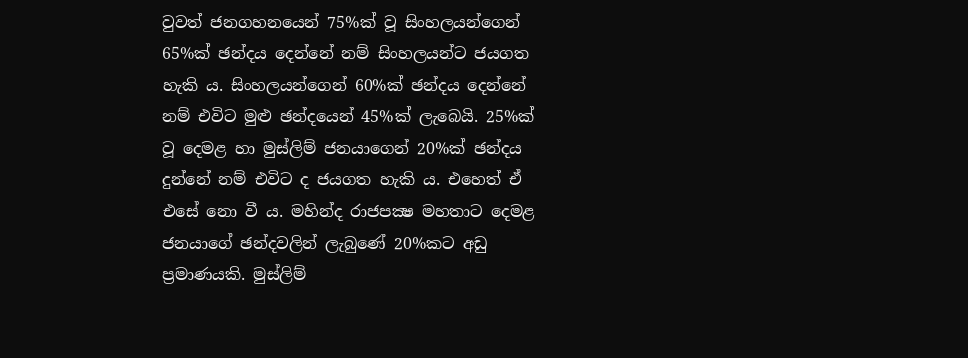වුවත් ජනගහනයෙන් 75%ක් වූ සිංහලයන්ගෙන් 65%ක් ඡන්දය දෙන්නේ නම් සිංහලයන්ට ජයගත හැකි ය. සිංහලයන්ගෙන් 60%ක් ඡන්දය දෙන්නේ නම් එවිට මුළු ඡන්දයෙන් 45%ක් ලැබෙයි. 25%ක් වූ දෙමළ හා මුස්ලිම් ජනයාගෙන් 20%ක් ඡන්දය දුන්නේ නම් එවිට ද ජයගත හැකි ය. එහෙත් ඒ එසේ නො වී ය. මහින්ද රාජපක්‍ෂ මහතාට දෙමළ ජනයාගේ ඡන්දවලින් ලැබුණේ 20%කට අඩු ප්‍රමාණයකි. මුස්ලිම්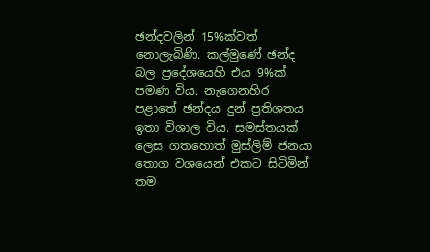ඡන්දවලින් 15%ක්වත් නොලැබිණි. කල්මුණේ ඡන්ද බල ප්‍රදේශයෙහි එය 9%ක් පමණ විය. නැගෙනහිර පළාතේ ඡන්දය දුන් ප්‍රතිශතය ඉතා විශාල විය. සමස්තයක් ලෙස ගතහොත් මුස්ලිම් ජනයා තොග වශයෙන් එකට සිටිමින් තම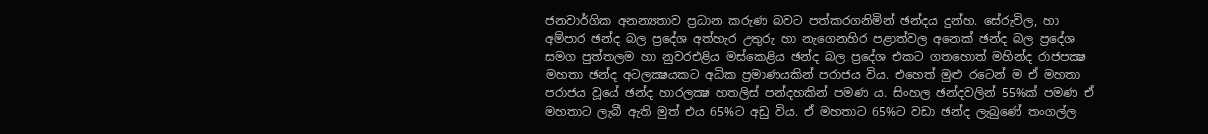ජනවාර්ගික අනන්‍යතාව ප්‍රධාන කරුණ බවට පත්කරගනිමින් ඡන්දය දුන්හ. සේරුවිල, හා අම්පාර ඡන්ද බල ප්‍රදේශ අත්හැර උතුරු හා නැගෙනහිර පළාත්වල අනෙක් ඡන්ද බල ප්‍රදේශ සමග පුත්තලම හා නුවරඑළිය මස්කෙළිය ඡන්ද බල ප්‍රදේශ එකට ගතහොත් මහින්ද රාජපක්‍ෂ මහතා ඡන්ද අටලක්‍ෂයකට අධික ප්‍රමාණයකින් පරාජය විය. එහෙත් මුළු රටෙන් ම ඒ මහතා පරාජය වූයේ ඡන්ද හාරලක්‍ෂ හතලිස් පන්දහකින් පමණ ය. සිංහල ඡන්දවලින් 55%ක් පමණ ඒ මහතාට ලැබී ඇති මුත් එය 65%ට අඩු විය. ඒ මහතාට 65%ට වඩා ඡන්ද ලැබුණේ තංගල්ල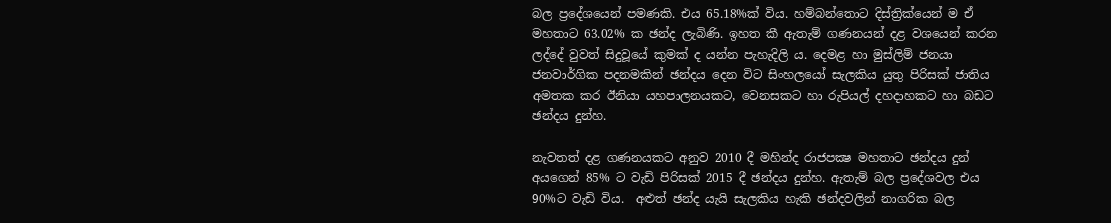බල ප්‍රදේශයෙන් පමණකි. එය 65.18%ක් විය. හම්බන්තොට දිස්ත්‍රික්යෙන් ම ඒ මහතාට 63.02% ක ඡන්ද ලැබිණි. ඉහත කී ඇතැම් ගණනයන් දළ වශයෙන් කරන ලද්දේ වුවත් සිදුවූයේ කුමක් ද යන්න පැහැදිලි ය. දෙමළ හා මුස්ලිම් ජනයා ජනවාර්ගික පදනමකින් ඡන්දය දෙන විට සිංහලයෝ සැලකිය යුතු පිරිසක් ජාතිය අමතක කර ඊනියා යහපාලනයකට, වෙනසකට හා රුපියල් දහදාහකට හා බඩට ඡන්දය දුන්හ.

නැවතත් දළ ගණනයකට අනුව 2010 දී මහින්ද රාජපක්‍ෂ මහතාට ඡන්දය දුන් අයගෙන් 85% ට වැඩි පිරිසක් 2015 දී ඡන්දය දුන්හ. ඇතැම් බල ප්‍රදේශවල එය 90%ට වැඩි විය.  අළුත් ඡන්ද යැයි සැලකිය හැකි ඡන්දවලින් නාගරික බල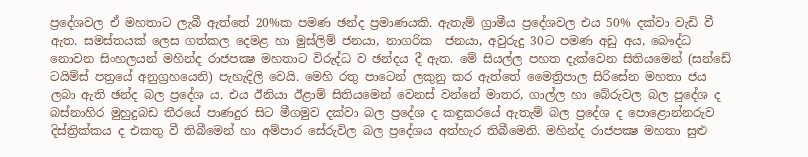ප්‍රදේශවල ඒ මහතාට ලැබී ඇත්තේ 20%ක පමණ ඡන්ද ප්‍රමාණයකි. ඇතැම් ග්‍රාමීය ප්‍රදේශවල එය 50% දක්වා වැඩි වී ඇත. සමස්තයක් ලෙස ගත්කල දෙමළ හා මුස්ලිම් ජනයා, නාගරික  ජනයා, අවුරුදු 30ට පමණ අඩු අය, බෞද්ධ නොවන සිංහලයන් මහින්ද රාජපක්‍ෂ මහතාට විරුද්ධ ව ඡන්දය දී ඇත. මේ සියල්ල පහත දැක්වෙන සිතියමෙන් (සන්ඩේ ටයිම්ස් පත්‍රයේ අනුග්‍රහයෙනි) පැහැදිලි වෙයි. මෙහි රතු පාටෙන් ලකුනු කර ඇත්තේ මෛත්‍රිපාල සිරිසේන මහතා ජය ලබා ඇති ඡන්ද බල ප්‍රදේශ ය. එය ඊනියා ඊළාම් සිතියමෙන් වෙනස් වන්නේ මාතර, ගාල්ල හා බේරුවල බල පුදේශ ද බස්නාහිර මුහුදුබඩ තීරයේ පාණදුර සිට මීගමුව දක්වා බල ප්‍රදේශ ද කඳුකරයේ ඇතැම් බල ප්‍රදේශ ද පොළොන්නරුව දිස්ත්‍රික්කය ද එකතු වී තිබීමෙන් හා අම්පාර සේරුවිල බල ප්‍රදේශය අත්හැර තිබීමෙනි. මහින්ද රාජපක්‍ෂ මහතා සුළු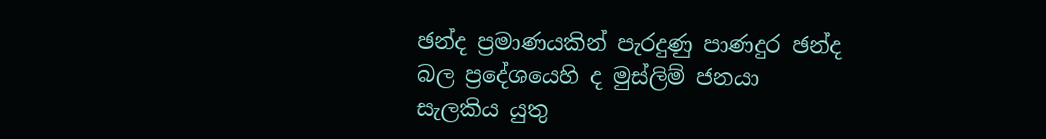ඡන්ද ප්‍රමාණයකින් පැරදුණු පාණදුර ඡන්ද බල ප්‍රදේශයෙහි ද මුස්ලිම් ජනයා සැලකිය යුතු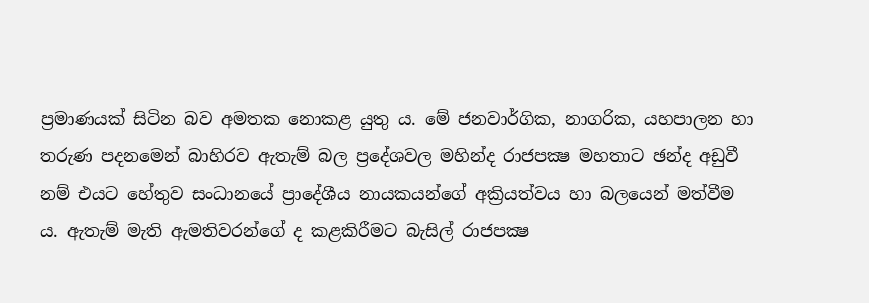ප්‍රමාණයක් සිටින බව අමතක නොකළ යුතු ය. මේ ජනවාර්ගික, නාගරික, යහපාලන හා තරුණ පදනමෙන් බාහිරව ඇතැම් බල ප්‍රදේශවල මහින්ද රාජපක්‍ෂ මහතාට ඡන්ද අඩුවී නම් එයට හේතුව සංධානයේ ප්‍රාදේශීය නායකයන්ගේ අක්‍රියත්වය හා බලයෙන් මත්වීම ය. ඇතැම් මැති ඇමතිවරන්ගේ ද කළකිරීමට බැසිල් රාජපක්‍ෂ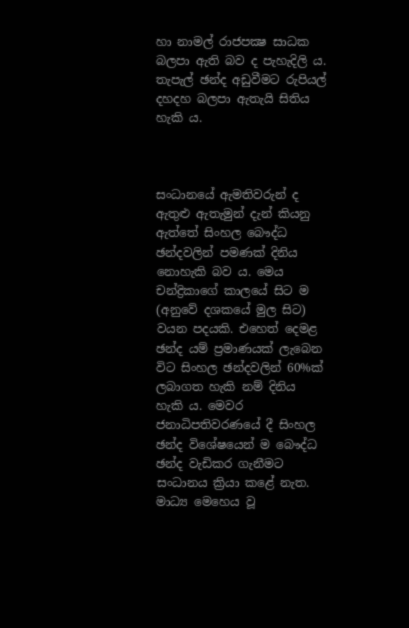හා නාමල් රාජපක්‍ෂ සාධක බලපා ඇති බව ද පැහැදිලි ය. තැපැල් ඡන්ද අඩුවීමට රුපියල් දහදහ බලපා ඇතැයි සිතිය හැකි ය.



සංධානයේ ඇමතිවරුන් ද ඇතුළු ඇතැමුන් දැන් කියනු ඇත්තේ සිංහල බෞද්ධ ඡන්දවලින් පමණක් දිනිය නොහැකි බව ය. මෙය චන්ද්‍රිකාගේ කාලයේ සිට ම (අනුවේ දශකයේ මුල සිට) වයන පදයකි. එහෙත් දෙමළ ඡන්ද යම් ප්‍රමාණයක් ලැබෙන විට සිංහල ඡන්දවලින් 60%ක් ලබාගත හැකි නම් දිනිය හැකි ය. මෙවර ජනාධිපතිවරණයේ දී සිංහල ඡන්ද විශේෂයෙන් ම බෞද්ධ ඡන්ද වැඩිකර ගැනීමට සංධානය ක්‍රියා කළේ නැත. මාධ්‍ය මෙහෙය වූ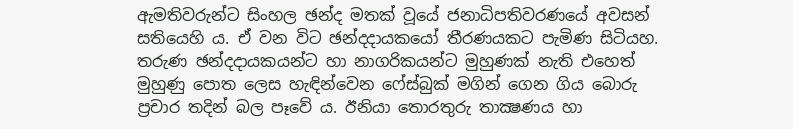ඇමතිවරුන්ට සිංහල ඡන්ද මතක් වූයේ ජනාධිපතිවරණයේ අවසන් සතියෙහි ය. ඒ වන විට ඡන්දදායකයෝ තීරණයකට පැමිණ සිටියහ. තරුණ ඡන්දදායකයන්ට හා නාගරිකයන්ට මුහුණක් නැති එහෙත් මුහුණු පොත ලෙස හැඳින්වෙන ෆේස්බුක් මගින් ගෙන ගිය බොරු ප්‍රචාර තදින් බල පෑවේ ය. ඊනියා තොරතුරු තාක්‍ෂණය හා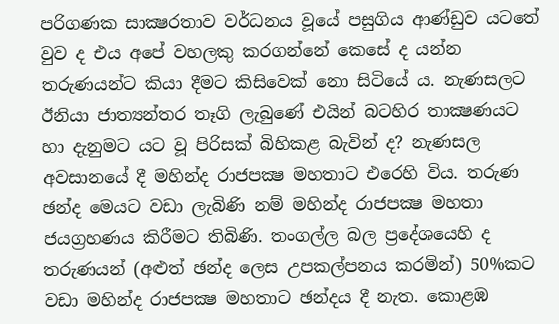පරිගණක සාක්‍ෂරතාව වර්ධනය වූයේ පසුගිය ආණ්ඩුව යටතේ වුව ද එය අපේ වහලකු කරගන්නේ කෙසේ ද යන්න තරුණයන්ට කියා දීමට කිසිවෙක් නො සිටියේ ය. නැණසලට ඊනියා ජාත්‍යන්තර තෑගි ලැබුණේ එයින් බටහිර තාක්‍ෂණයට හා දැනුමට යට වූ පිරිසක් බිහිකළ බැවින් ද? නැණසල අවසානයේ දී මහින්ද රාජපක්‍ෂ මහතාට එරෙහි විය. තරුණ ඡන්ද මෙයට වඩා ලැබිණි නම් මහින්ද රාජපක්‍ෂ මහතා ජයග්‍රහණය කිරීමට තිබිණි. තංගල්ල බල ප්‍රදේශයෙහි ද තරුණයන් (අළුත් ඡන්ද ලෙස උපකල්පනය කරමින්) 50%කට වඩා මහින්ද රාජපක්‍ෂ මහතාට ඡන්දය දී නැත. කොළඹ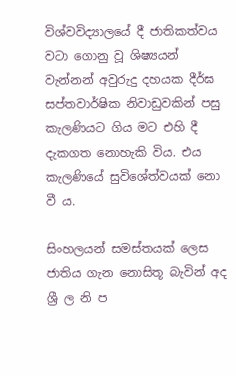විශ්වවිද්‍යාලයේ දී ජාතිකත්වය වටා ගොනු වූ ශිෂ්‍යයන් වැන්නන් අවුරුදු දහයක දීර්ඝ සප්තවාර්ෂික නිවාඩුවකින් පසු කැලණියට ගිය මට එහි දී දැකගත නොහැකි විය. එය කැලණියේ සුවිශේත්වයක් නො වී ය.

සිංහලයන් සමස්තයක් ලෙස ජාතිය ගැන නොසිතූ බැවින් අද ශ්‍රී ල නි ප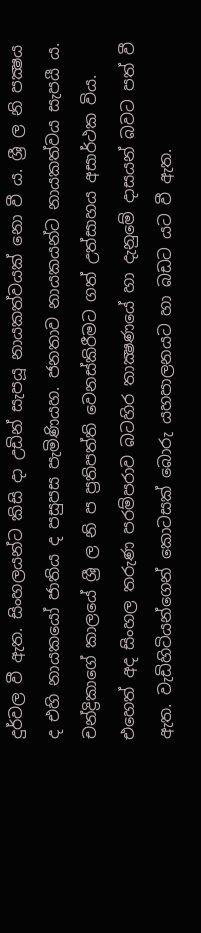දුර්වල වී ඇත. සිංහලයන්ට කිසි දා උඩින් සැපයූ නායකත්වයක් නො වී ය. ශ්‍රී ල නි පක්‍ෂය ද එහි නායකයෝ ජාතිය ද පසුපස පැමිණියහ. ජනතාව නායකයන්ට නායකත්වය සැපයී ය. චන්ද්‍රිකාගේ කාලයේ ශ්‍රී ල නි ප ප්‍රතිපත්ති වෙනස්කිරීමට ගත් උත්සාහය අසාර්ථක විය. එහෙත් අද සිංහල තරුණ පරම්පරාව බටහිර තාක්‍ෂණයේ හා දැනුමේ දාසයන් බවට පත් වී ඇත. වැඩිහිටියන්ගෙන් කොටසක් බොරු යහපාලනයට හා බඩට යට වී ඇත.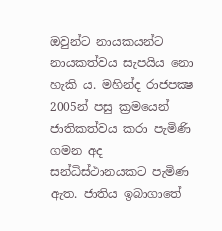ඔවුන්ට නායකයන්ට නායකත්වය සැපයිය නො හැකි ය. මහින්ද රාජපක්‍ෂ 2005න් පසු ක්‍රමයෙන් ජාතිකත්වය කරා පැමිණි ගමන අද සන්ධිස්ථානයකට පැමිණ ඇත. ජාතිය ඉබාගාතේ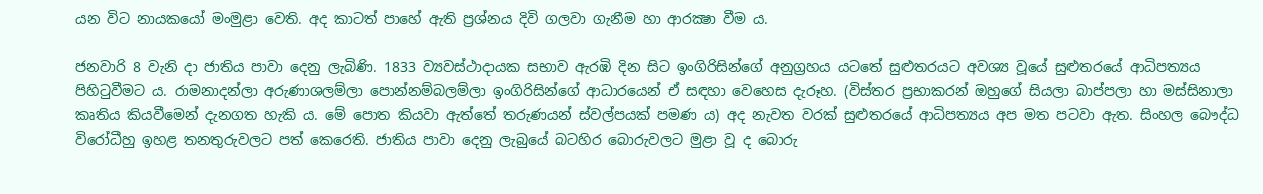යන විට නායකයෝ මංමුළා වෙති. අද කාටත් පාහේ ඇති ප්‍රශ්නය දිවි ගලවා ගැනීම හා ආරක්‍ෂා වීම ය.

ජනවාරි 8 වැනි දා ජාතිය පාවා දෙනු ලැබිණි. 1833 ව්‍යවස්ථාදායක සභාව ඇරඹි දින සිට ඉංගිරිසින්ගේ අනුග්‍රහය යටතේ සුළුතරයට අවශ්‍ය වූයේ සුළුතරයේ ආධිපත්‍යය පිහිටුවීමට ය. රාමනාදන්ලා අරුණාශලම්ලා පොන්නම්බලම්ලා ඉංගිරිසින්ගේ ආධාරයෙන් ඒ සඳහා වෙහෙස දැරූහ. (විස්තර ප්‍රභාකරන් ඔහුගේ සියලා බාප්පලා හා මස්සිනාලා කෘතිය කියවීමෙන් දැනගත හැකි ය. මේ පොත කියවා ඇත්තේ තරුණයන් ස්වල්පයක් පමණ ය) අද නැවත වරක් සුළුතරයේ ආධිපත්‍යය අප මත පටවා ඇත. සිංහල බෞද්ධ විරෝධීහු ඉහළ තනතුරුවලට පත් කෙරෙති. ජාතිය පාවා දෙනු ලැබුයේ බටහිර බොරුවලට මුළා වූ ද බොරු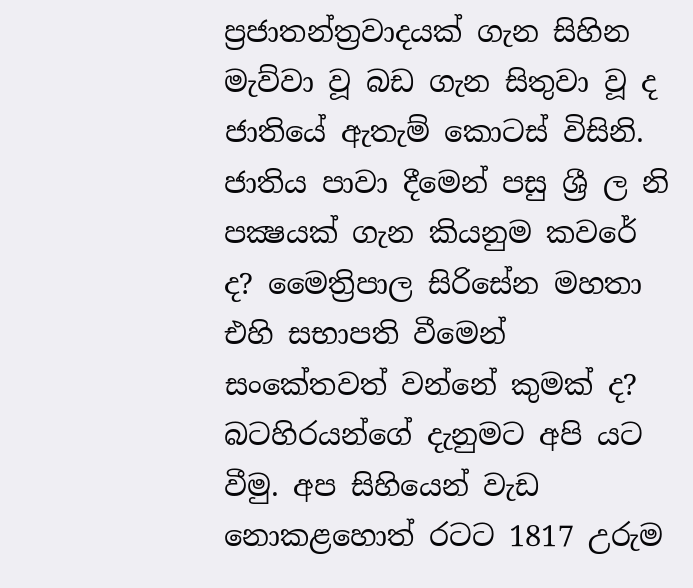ප්‍රජාතන්ත්‍රවාදයක් ගැන සිහින මැව්වා වූ බඩ ගැන සිතුවා වූ ද ජාතියේ ඇතැම් කොටස් විසිනි. ජාතිය පාවා දීමෙන් පසු ශ්‍රී ල නි පක්‍ෂයක් ගැන කියනුම කවරේ ද? මෛත්‍රිපාල සිරිසේන මහතා එහි සභාපති වීමෙන් සංකේතවත් වන්නේ කුමක් ද? බටහිරයන්ගේ දැනුමට අපි යට වීමු. අප සිහියෙන් වැඩ නොකළහොත් රටට 1817 උරුම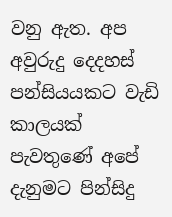වනු ඇත. අප අවුරුදු දෙදහස් පන්සියයකට වැඩි කාලයක් පැවතුණේ අපේ දැනුමට පින්සිදු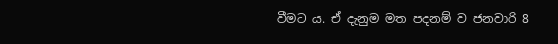වීමට ය. ඒ දැනුම මත පදනම් ව ජනවාරි 8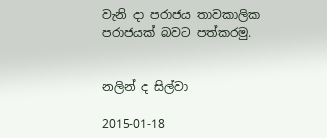වැනි දා පරාජය තාවකාලික පරාජයක් බවට පත්කරමු.


නලින් ද සිල්වා

2015-01-18